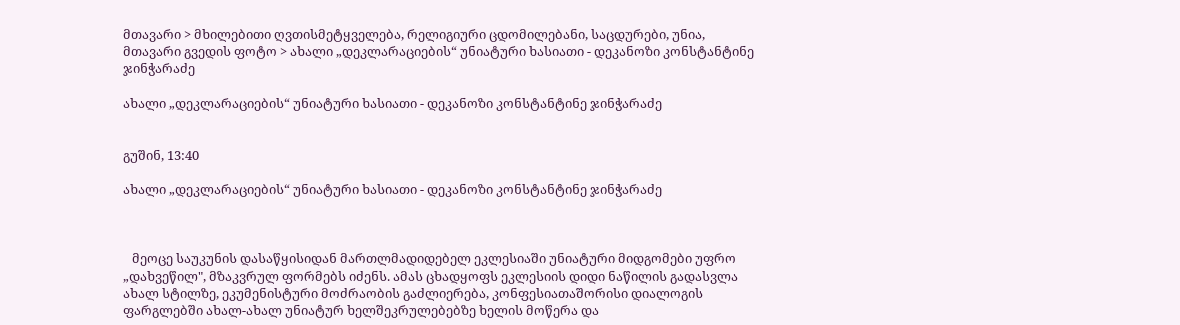მთავარი > მხილებითი ღვთისმეტყველება, რელიგიური ცდომილებანი, საცდურები, უნია, მთავარი გვედის ფოტო > ახალი „დეკლარაციების“ უნიატური ხასიათი - დეკანოზი კონსტანტინე ჯინჭარაძე

ახალი „დეკლარაციების“ უნიატური ხასიათი - დეკანოზი კონსტანტინე ჯინჭარაძე


გუშინ, 13:40

ახალი „დეკლარაციების“ უნიატური ხასიათი - დეკანოზი კონსტანტინე ჯინჭარაძე



   მეოცე საუკუნის დასაწყისიდან მართლმადიდებელ ეკლესიაში უნიატური მიდგომები უფრო „დახვეწილ", მზაკვრულ ფორმებს იძენს. ამას ცხადყოფს ეკლესიის დიდი ნაწილის გადასვლა ახალ სტილზე, ეკუმენისტური მოძრაობის გაძლიერება, კონფესიათაშორისი დიალოგის ფარგლებში ახალ-ახალ უნიატურ ხელშეკრულებებზე ხელის მოწერა და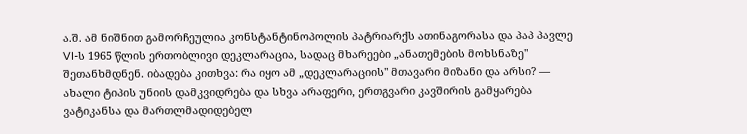ა.შ. ამ ნიშნით გამორჩეულია კონსტანტინოპოლის პატრიარქს ათინაგორასა და პაპ პავლე VI-ს 1965 წლის ერთობლივი დეკლარაცია, სადაც მხარეები „ანათემების მოხსნაზე" შეთანხმდნენ. იბადება კითხვა: რა იყო ამ „დეკლარაციის" მთავარი მიზანი და არსი? — ახალი ტიპის უნიის დამკვიდრება და სხვა არაფერი, ერთგვარი კავშირის გამყარება ვატიკანსა და მართლმადიდებელ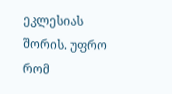ეკლესიას შორის. უფრო რომ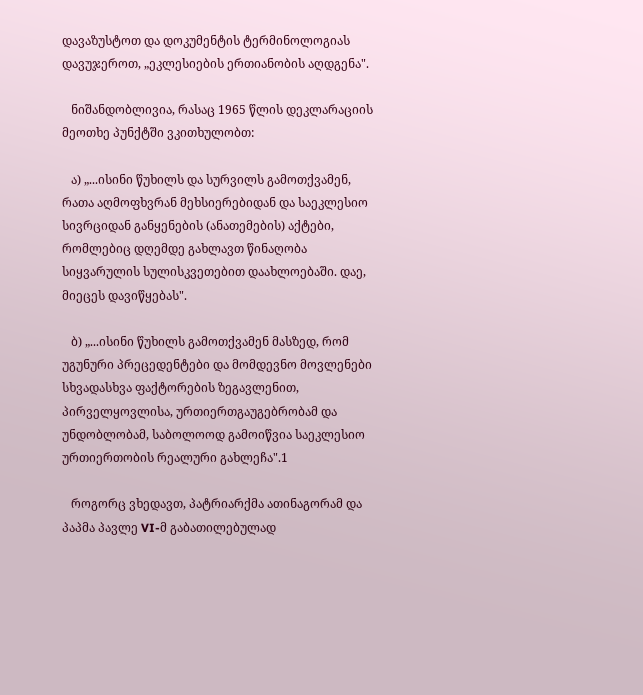დავაზუსტოთ და დოკუმენტის ტერმინოლოგიას დავუჯეროთ, „ეკლესიების ერთიანობის აღდგენა".

   ნიშანდობლივია, რასაც 1965 წლის დეკლარაციის მეოთხე პუნქტში ვკითხულობთ:

   ა) „...ისინი წუხილს და სურვილს გამოთქვამენ, რათა აღმოფხვრან მეხსიერებიდან და საეკლესიო სივრციდან განყენების (ანათემების) აქტები, რომლებიც დღემდე გახლავთ წინაღობა სიყვარულის სულისკვეთებით დაახლოებაში. დაე, მიეცეს დავიწყებას".

   ბ) „...ისინი წუხილს გამოთქვამენ მასზედ, რომ უგუნური პრეცედენტები და მომდევნო მოვლენები სხვადასხვა ფაქტორების ზეგავლენით, პირველყოვლისა, ურთიერთგაუგებრობამ და უნდობლობამ, საბოლოოდ გამოიწვია საეკლესიო ურთიერთობის რეალური გახლეჩა".1

   როგორც ვხედავთ, პატრიარქმა ათინაგორამ და პაპმა პავლე VI-მ გაბათილებულად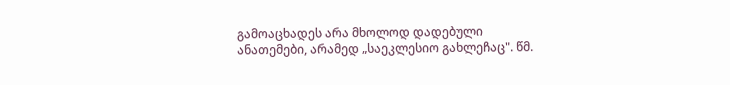გამოაცხადეს არა მხოლოდ დადებული ანათემები, არამედ „საეკლესიო გახლეჩაც". წმ.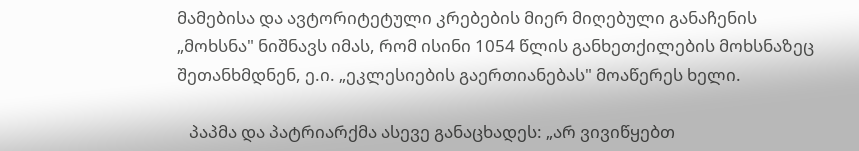მამებისა და ავტორიტეტული კრებების მიერ მიღებული განაჩენის „მოხსნა" ნიშნავს იმას, რომ ისინი 1054 წლის განხეთქილების მოხსნაზეც შეთანხმდნენ, ე.ი. „ეკლესიების გაერთიანებას" მოაწერეს ხელი.

   პაპმა და პატრიარქმა ასევე განაცხადეს: „არ ვივიწყებთ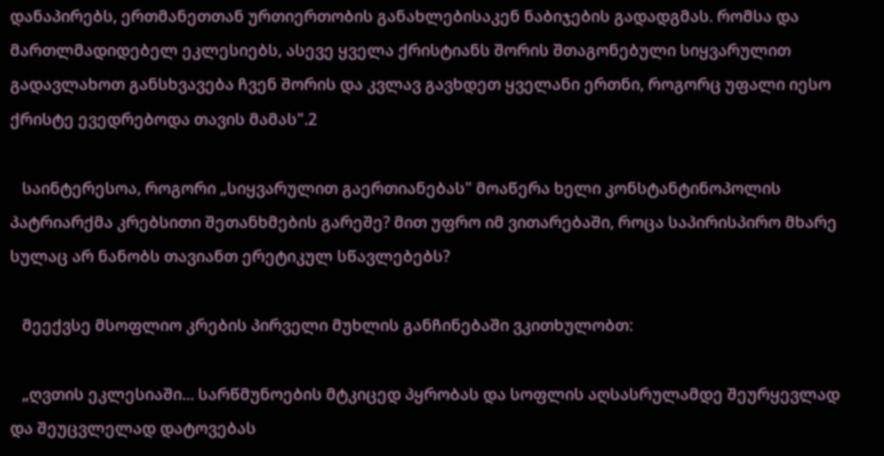დანაპირებს, ერთმანეთთან ურთიერთობის განახლებისაკენ ნაბიჯების გადადგმას. რომსა და მართლმადიდებელ ეკლესიებს, ასევე ყველა ქრისტიანს შორის შთაგონებული სიყვარულით გადავლახოთ განსხვავება ჩვენ შორის და კვლავ გავხდეთ ყველანი ერთნი, როგორც უფალი იესო ქრისტე ევედრებოდა თავის მამას".2

   საინტერესოა, როგორი „სიყვარულით გაერთიანებას" მოაწერა ხელი კონსტანტინოპოლის პატრიარქმა კრებსითი შეთანხმების გარეშე? მით უფრო იმ ვითარებაში, როცა საპირისპირო მხარე სულაც არ ნანობს თავიანთ ერეტიკულ სწავლებებს?

   მეექვსე მსოფლიო კრების პირველი მუხლის განჩინებაში ვკითხულობთ:

   „ღვთის ეკლესიაში... სარწმუნოების მტკიცედ პყრობას და სოფლის აღსასრულამდე შეურყევლად და შეუცვლელად დატოვებას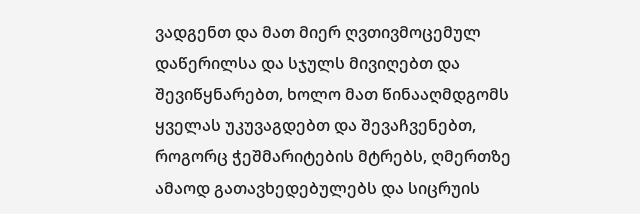ვადგენთ და მათ მიერ ღვთივმოცემულ დაწერილსა და სჯულს მივიღებთ და შევიწყნარებთ, ხოლო მათ წინააღმდგომს ყველას უკუვაგდებთ და შევაჩვენებთ, როგორც ჭეშმარიტების მტრებს, ღმერთზე ამაოდ გათავხედებულებს და სიცრუის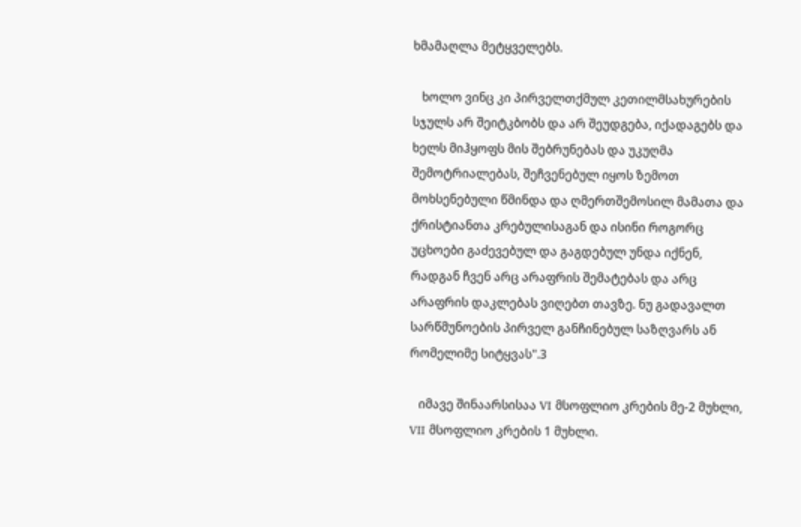ხმამაღლა მეტყველებს.

   ხოლო ვინც კი პირველთქმულ კეთილმსახურების სჯულს არ შეიტკბობს და არ შეუდგება, იქადაგებს და ხელს მიჰყოფს მის შებრუნებას და უკუღმა შემოტრიალებას, შეჩვენებულ იყოს ზემოთ მოხსენებული წმინდა და ღმერთშემოსილ მამათა და ქრისტიანთა კრებულისაგან და ისინი როგორც უცხოები გაძევებულ და გაგდებულ უნდა იქნენ, რადგან ჩვენ არც არაფრის შემატებას და არც არაფრის დაკლებას ვიღებთ თავზე. ნუ გადავალთ სარწმუნოების პირველ განჩინებულ საზღვარს ან რომელიმე სიტყვას".3

   იმავე შინაარსისაა VI მსოფლიო კრების მე-2 მუხლი, VII მსოფლიო კრების 1 მუხლი.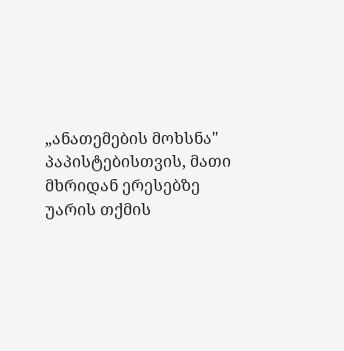„ანათემების მოხსნა" პაპისტებისთვის, მათი მხრიდან ერესებზე უარის თქმის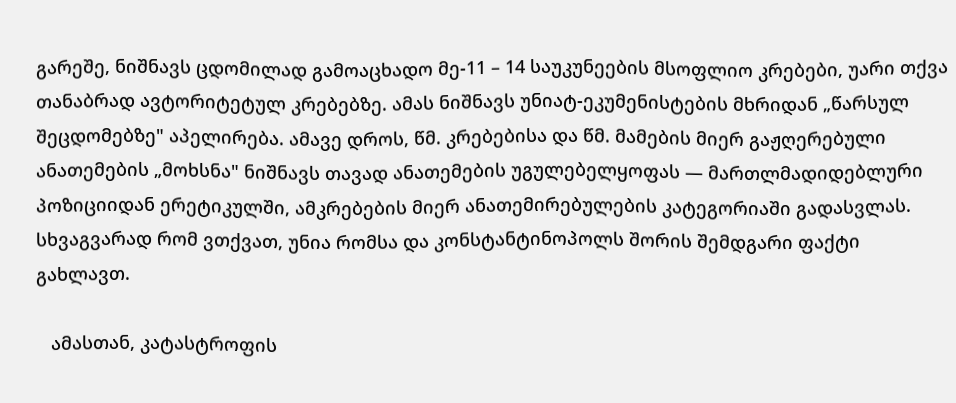გარეშე, ნიშნავს ცდომილად გამოაცხადო მე-11 – 14 საუკუნეების მსოფლიო კრებები, უარი თქვა თანაბრად ავტორიტეტულ კრებებზე. ამას ნიშნავს უნიატ-ეკუმენისტების მხრიდან „წარსულ შეცდომებზე" აპელირება. ამავე დროს, წმ. კრებებისა და წმ. მამების მიერ გაჟღერებული ანათემების „მოხსნა" ნიშნავს თავად ანათემების უგულებელყოფას — მართლმადიდებლური პოზიციიდან ერეტიკულში, ამკრებების მიერ ანათემირებულების კატეგორიაში გადასვლას. სხვაგვარად რომ ვთქვათ, უნია რომსა და კონსტანტინოპოლს შორის შემდგარი ფაქტი გახლავთ.

   ამასთან, კატასტროფის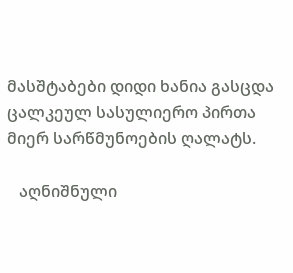მასშტაბები დიდი ხანია გასცდა ცალკეულ სასულიერო პირთა მიერ სარწმუნოების ღალატს.

   აღნიშნული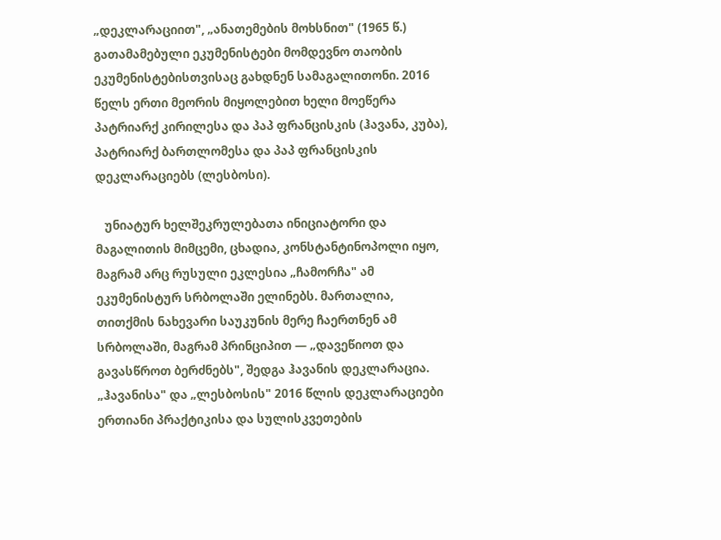„დეკლარაციით", „ანათემების მოხსნით" (1965 წ.) გათამამებული ეკუმენისტები მომდევნო თაობის ეკუმენისტებისთვისაც გახდნენ სამაგალითონი. 2016 წელს ერთი მეორის მიყოლებით ხელი მოეწერა პატრიარქ კირილესა და პაპ ფრანცისკის (ჰავანა, კუბა), პატრიარქ ბართლომესა და პაპ ფრანცისკის დეკლარაციებს (ლესბოსი).

   უნიატურ ხელშეკრულებათა ინიციატორი და მაგალითის მიმცემი, ცხადია, კონსტანტინოპოლი იყო, მაგრამ არც რუსული ეკლესია „ჩამორჩა" ამ ეკუმენისტურ სრბოლაში ელინებს. მართალია, თითქმის ნახევარი საუკუნის მერე ჩაერთნენ ამ სრბოლაში, მაგრამ პრინციპით — „დავეწიოთ და გავასწროთ ბერძნებს", შედგა ჰავანის დეკლარაცია. „ჰავანისა" და „ლესბოსის" 2016 წლის დეკლარაციები ერთიანი პრაქტიკისა და სულისკვეთების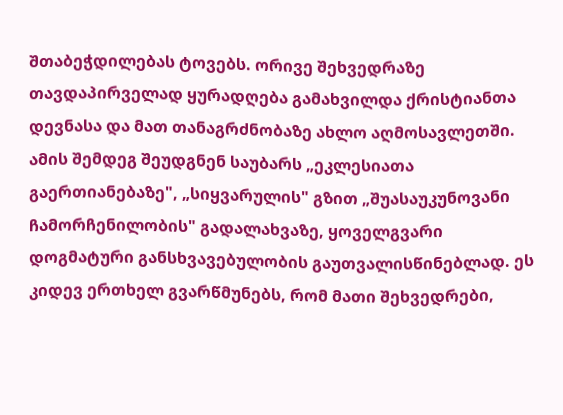შთაბეჭდილებას ტოვებს. ორივე შეხვედრაზე თავდაპირველად ყურადღება გამახვილდა ქრისტიანთა დევნასა და მათ თანაგრძნობაზე ახლო აღმოსავლეთში. ამის შემდეგ შეუდგნენ საუბარს „ეკლესიათა გაერთიანებაზე", „სიყვარულის" გზით „შუასაუკუნოვანი ჩამორჩენილობის" გადალახვაზე, ყოველგვარი დოგმატური განსხვავებულობის გაუთვალისწინებლად. ეს კიდევ ერთხელ გვარწმუნებს, რომ მათი შეხვედრები,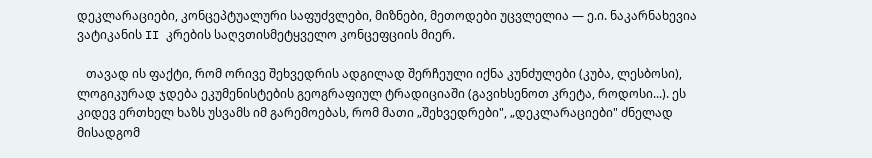დეკლარაციები, კონცეპტუალური საფუძვლები, მიზნები, მეთოდები უცვლელია — ე.ი. ნაკარნახევია ვატიკანის II კრების საღვთისმეტყველო კონცეფციის მიერ.

   თავად ის ფაქტი, რომ ორივე შეხვედრის ადგილად შერჩეული იქნა კუნძულები (კუბა, ლესბოსი), ლოგიკურად ჯდება ეკუმენისტების გეოგრაფიულ ტრადიციაში (გავიხსენოთ კრეტა, როდოსი...). ეს კიდევ ერთხელ ხაზს უსვამს იმ გარემოებას, რომ მათი „შეხვედრები", „დეკლარაციები" ძნელად მისადგომ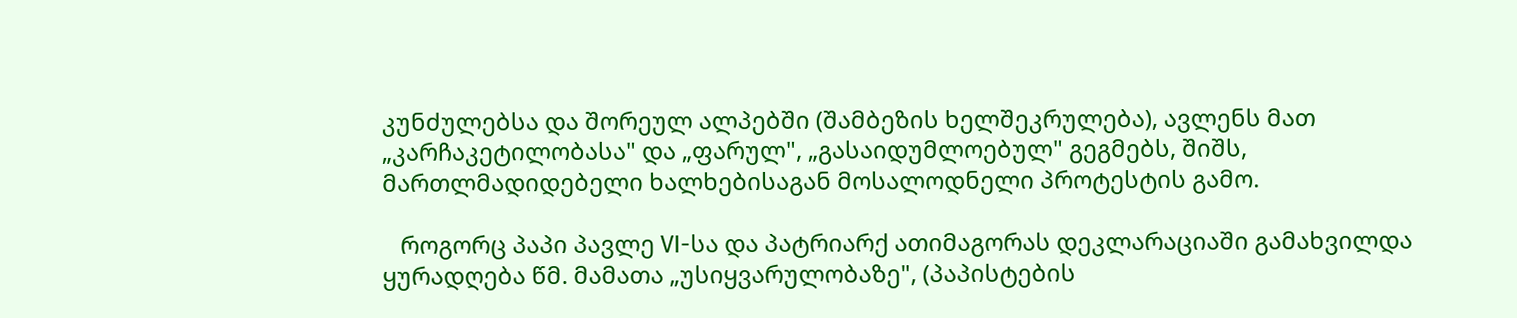კუნძულებსა და შორეულ ალპებში (შამბეზის ხელშეკრულება), ავლენს მათ „კარჩაკეტილობასა" და „ფარულ", „გასაიდუმლოებულ" გეგმებს, შიშს, მართლმადიდებელი ხალხებისაგან მოსალოდნელი პროტესტის გამო.

   როგორც პაპი პავლე VI-სა და პატრიარქ ათიმაგორას დეკლარაციაში გამახვილდა ყურადღება წმ. მამათა „უსიყვარულობაზე", (პაპისტების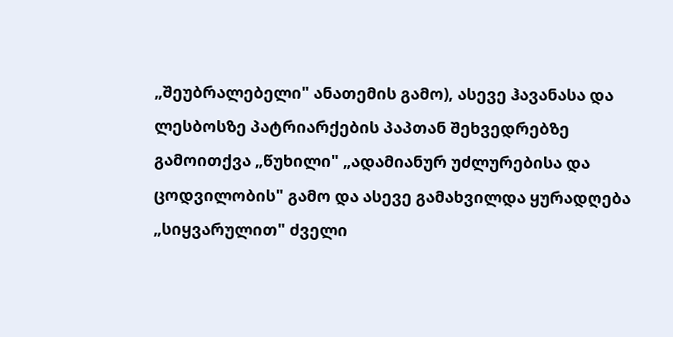„შეუბრალებელი" ანათემის გამო), ასევე ჰავანასა და ლესბოსზე პატრიარქების პაპთან შეხვედრებზე გამოითქვა „წუხილი" „ადამიანურ უძლურებისა და ცოდვილობის" გამო და ასევე გამახვილდა ყურადღება „სიყვარულით" ძველი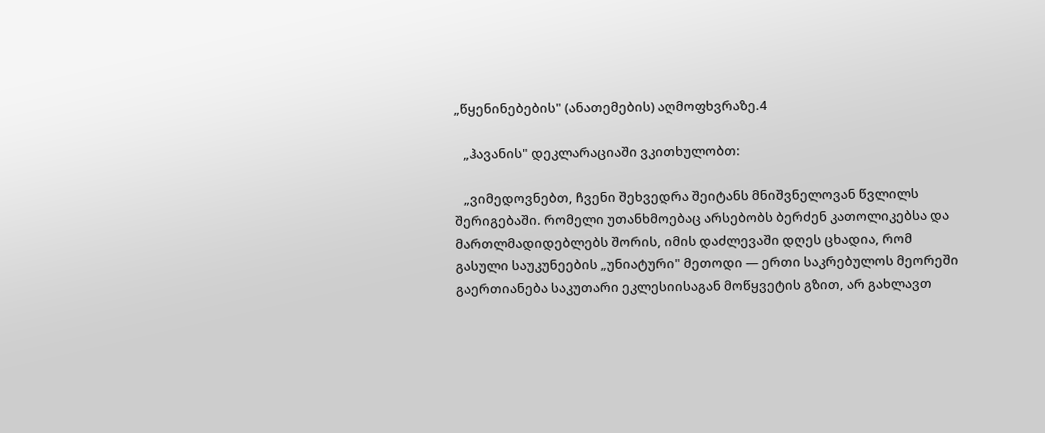„წყენინებების" (ანათემების) აღმოფხვრაზე.4

   „ჰავანის" დეკლარაციაში ვკითხულობთ:

   „ვიმედოვნებთ, ჩვენი შეხვედრა შეიტანს მნიშვნელოვან წვლილს შერიგებაში. რომელი უთანხმოებაც არსებობს ბერძენ კათოლიკებსა და მართლმადიდებლებს შორის, იმის დაძლევაში დღეს ცხადია, რომ გასული საუკუნეების „უნიატური" მეთოდი — ერთი საკრებულოს მეორეში გაერთიანება საკუთარი ეკლესიისაგან მოწყვეტის გზით, არ გახლავთ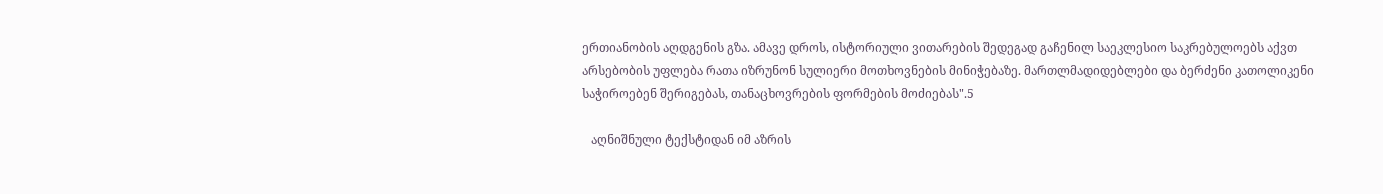ერთიანობის აღდგენის გზა. ამავე დროს, ისტორიული ვითარების შედეგად გაჩენილ საეკლესიო საკრებულოებს აქვთ არსებობის უფლება რათა იზრუნონ სულიერი მოთხოვნების მინიჭებაზე. მართლმადიდებლები და ბერძენი კათოლიკენი საჭიროებენ შერიგებას, თანაცხოვრების ფორმების მოძიებას".5

   აღნიშნული ტექსტიდან იმ აზრის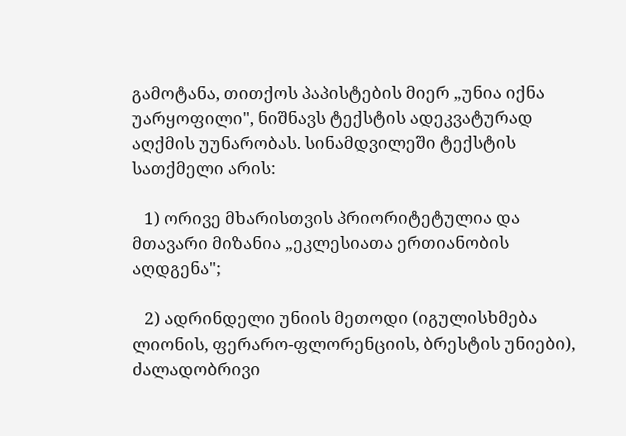გამოტანა, თითქოს პაპისტების მიერ „უნია იქნა უარყოფილი", ნიშნავს ტექსტის ადეკვატურად აღქმის უუნარობას. სინამდვილეში ტექსტის სათქმელი არის:

   1) ორივე მხარისთვის პრიორიტეტულია და მთავარი მიზანია „ეკლესიათა ერთიანობის აღდგენა";

   2) ადრინდელი უნიის მეთოდი (იგულისხმება ლიონის, ფერარო-ფლორენციის, ბრესტის უნიები), ძალადობრივი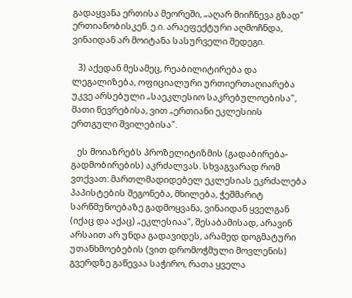გადაყვანა ერთისა მეორეში, „აღარ მიიჩნევა გზად" ერთიანობისკენ. ე.ი. არაეფექტური აღმოჩნდა, ვინაიდან არ მოიტანა სასურველი შედეგი.

   3) აქედან მესამეც, რეაბილიტირება და ლეგალიზება, ოფიციალური ურთიერთაღიარება უკვე არსებული „საეკლესიო საკრებულოებისა", მათი წევრებისა, ვით „ერთიანი ეკლესიის ერთგული შვილებისა".

   ეს მოიაზრებს პროზელიტიზმის (გადაბირება-გადმობირების) აკრძალვას. სხვაგვარად რომ ვთქვათ: მართლმადიდებელ ეკლესიას ეკრძალება პაპისტების შეგონება, მხილება, ჭეშმარიტ სარწმუნოებაზე გადმოყვანა, ვინაიდან ყველგან (იქაც და აქაც) „ეკლესიაა", შესაბამისად, არავინ არსაით არ უნდა გადავიდეს, არამედ დოგმატური უთანხმოებების (ვით დრომოჭმული მოვლენის) გვერდზე გაწევაა საჭირო, რათა ყველა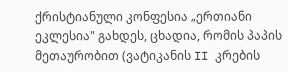ქრისტიანული კონფესია „ერთიანი ეკლესია" გახდეს, ცხადია, რომის პაპის მეთაურობით (ვატიკანის II კრების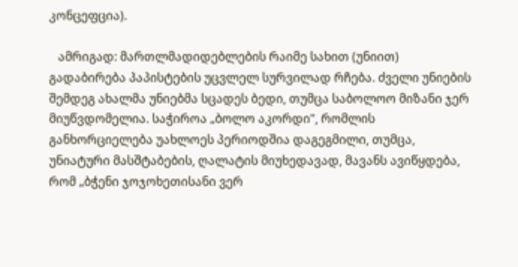კონცეფცია).

   ამრიგად: მართლმადიდებლების რაიმე სახით (უნიით) გადაბირება პაპისტების უცვლელ სურვილად რჩება. ძველი უნიების შემდეგ ახალმა უნიებმა სცადეს ბედი, თუმცა საბოლოო მიზანი ჯერ მიუწვდომელია. საჭიროა „ბოლო აკორდი", რომლის განხორციელება უახლოეს პერიოდშია დაგეგმილი, თუმცა, უნიატური მასშტაბების, ღალატის მიუხედავად, მავანს ავიწყდება, რომ „ბჭენი ჯოჯოხეთისანი ვერ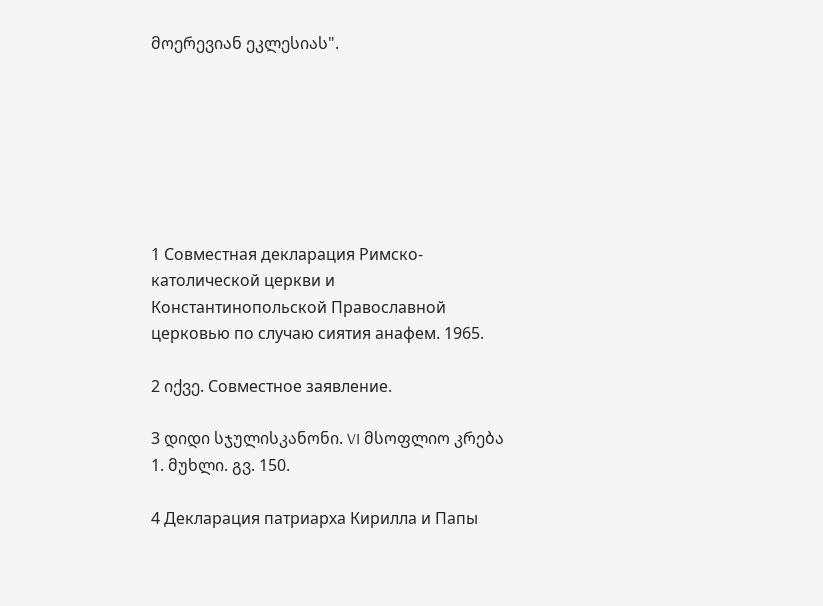მოერევიან ეკლესიას".







1 Совместная декларация Римско-католической церкви и Константинопольской Православной церковью по случаю сиятия анафем. 1965.

2 იქვე. Совместное заявление.

3 დიდი სჯულისკანონი. VI მსოფლიო კრება 1. მუხლი. გვ. 150.

4 Декларация патриарха Кирилла и Папы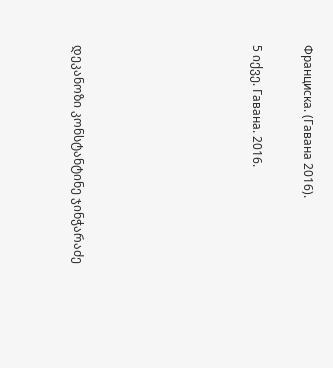Франциска. (Гавана 2016).

5 იქვე. Гавана. 2016.






დეკანოზი კონსტანტინე ჯინჭარაძე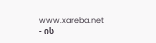www.xareba.net - ის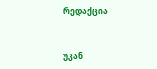რედაქცია


უკან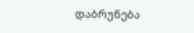დაბრუნება